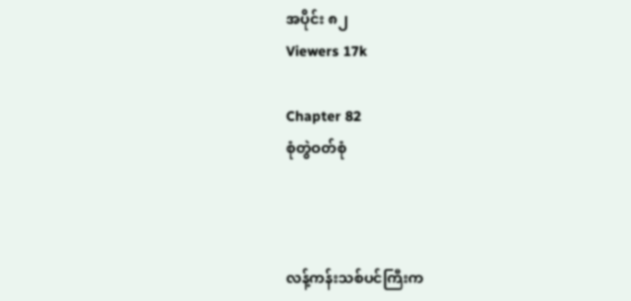အပိုင်း ၈၂
Viewers 17k

Chapter 82
စုံတွဲဝတ်စုံ



လန့်ကန်းသစ်ပင်ကြီးက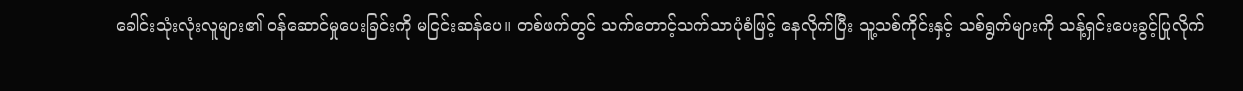ခေါင်းသုံးလုံးလူများ၏ ဝန်ဆောင်မှုပေးခြင်းကို မငြင်းဆန်ပေ။ တစ်ဖက်တွင် သက်တောင့်သက်သာပုံစံဖြင့် နေလိုက်ပြီး သူ့သစ်ကိုင်းနှင့် သစ်ရွက်များကို သန့်ရှင်းပေးခွင့်ပြုလိုက်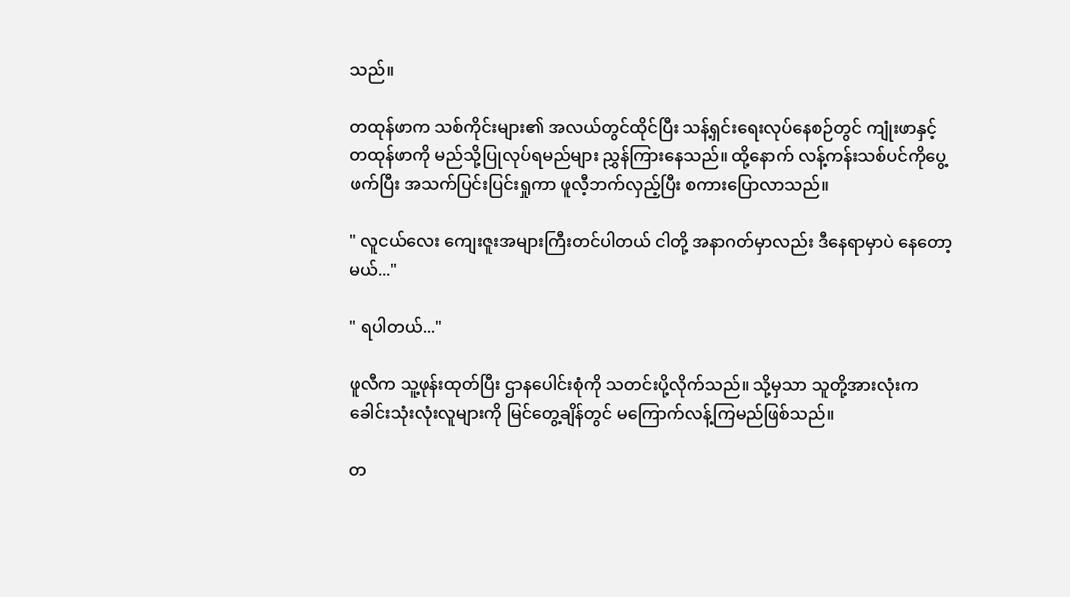သည်။

တထုန်ဖာက သစ်ကိုင်းများ၏ အလယ်တွင်ထိုင်ပြီး သန့်ရှင်းရေးလုပ်နေစဉ်တွင် ကျုံးဖာနှင့် တထုန်ဖာကို မည်သို့ပြုလုပ်ရမည်များ ညွှန်ကြားနေသည်။ ထို့နောက် လန့်ကန်းသစ်ပင်ကိုပွေ့ဖက်ပြီး အသက်ပြင်းပြင်းရှုကာ ဖူလီ့ဘက်လှည့်ပြီး စကားပြောလာသည်။

" လူငယ်လေး ကျေးဇူးအများကြီးတင်ပါတယ် ငါတို့ အနာဂတ်မှာလည်း ဒီနေရာမှာပဲ နေတော့မယ်..."

" ရပါတယ်..."

ဖူလီက သူ့ဖုန်းထုတ်ပြီး ဌာနပေါင်းစုံကို သတင်းပို့လိုက်သည်။ သို့မှသာ သူတို့အားလုံးက ခေါင်းသုံးလုံးလူများကို မြင်တွေ့ချိန်တွင် မကြောက်လန့်ကြမည်ဖြစ်သည်။

တ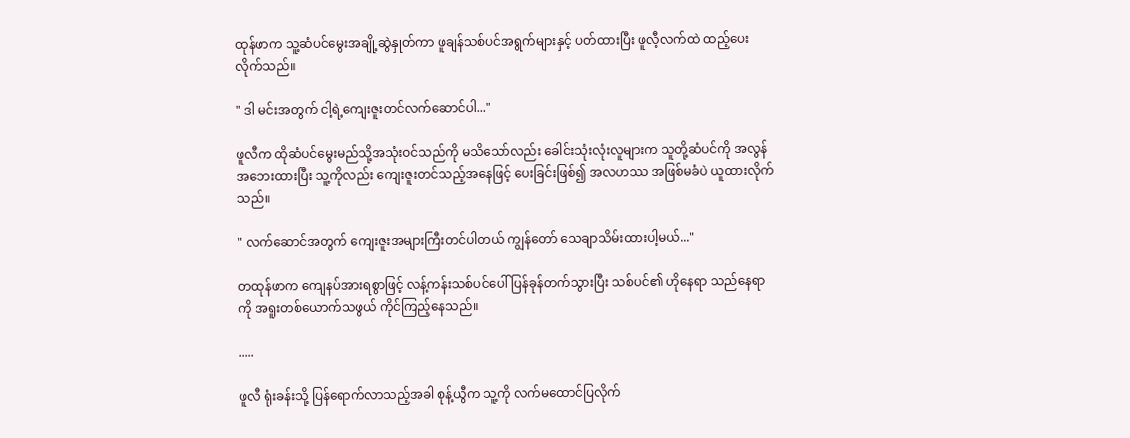ထုန်ဖာက သူ့ဆံပင်မွေးအချို့ဆွဲနှုတ်ကာ ဖူချန်သစ်ပင်အရွက်များနှင့် ပတ်ထားပြီး ဖူလီ့လက်ထဲ ထည့်ပေးလိုက်သည်။

" ဒါ မင်းအတွက် ငါ့ရဲ့ကျေးဇူးတင်လက်ဆောင်ပါ..."

ဖူလီက ထိုဆံပင်မွေးမည်သို့အသုံးဝင်သည်ကို မသိသော်လည်း ခေါင်းသုံးလုံးလူများက သူတို့ဆံပင်ကို အလွန်အဘေးထားပြီး သူ့ကိုလည်း ကျေးဇူးတင်သည့်အနေဖြင့် ပေးခြင်းဖြစ်၍ အလဟဿ အဖြစ်မခံပဲ ယူထားလိုက်သည်။

" လက်ဆောင်အတွက် ကျေးဇူးအများကြီးတင်ပါတယ် ကျွန်တော် သေချာသိမ်းထားပါ့မယ်..."

တထုန်ဖာက ကျေနပ်အားရစွာဖြင့် လန့်ကန်းသစ်ပင်ပေါ် ပြန်ခုန်တက်သွားပြီး သစ်ပင်၏ ဟိုနေရာ သည်နေရာကို အရူးတစ်ယောက်သဖွယ် ကိုင်ကြည့်နေသည်။

.....

ဖူလီ ရုံးခန်းသို့ ပြန်ရောက်လာသည့်အခါ စုန့်ယွီက သူ့ကို လက်မထောင်ပြလိုက်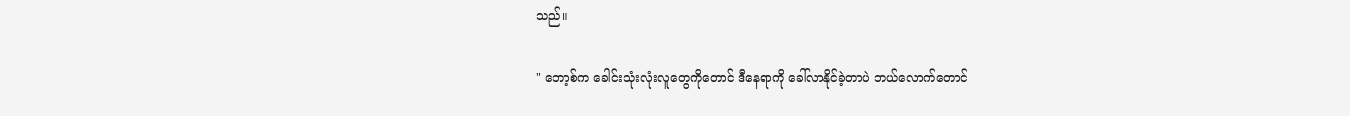သည်။

" ဘော့စ်က ခေါင်းသုံးလုံးလူတွေကိုတောင် ဒီနေရာကို ခေါ်လာနိုင်ခဲ့တာပဲ ဘယ်လောက်တောင်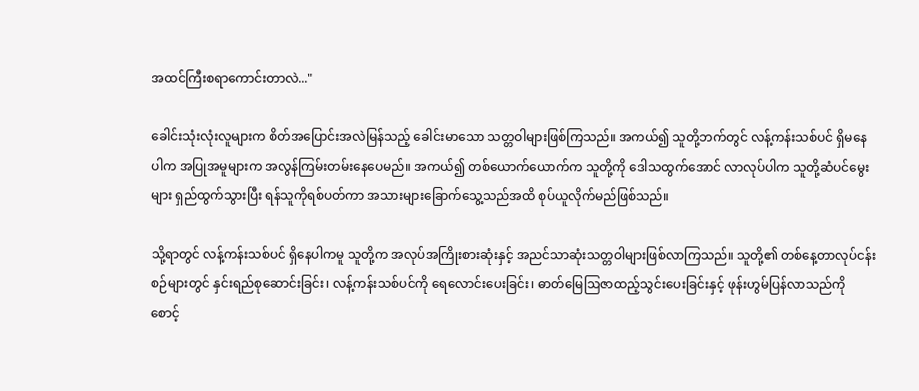အထင်ကြီးစရာကောင်းတာလဲ..."

ခေါင်းသုံးလုံးလူများက စိတ်အပြောင်းအလဲမြန်သည့် ခေါင်းမာသော သတ္တဝါများဖြစ်ကြသည်။ အကယ်၍ သူတို့ဘက်တွင် လန့်ကန်းသစ်ပင် ရှိမနေပါက အပြုအမူများက အလွန်ကြမ်းတမ်းနေပေမည်။ အကယ်၍ တစ်ယောက်ယောက်က သူတို့ကို ဒေါသထွက်အောင် လာလုပ်ပါက သူတို့ဆံပင်မွေးများ ရှည်ထွက်သွားပြီး ရန်သူကိုရစ်ပတ်ကာ အသားများခြောက်သွေ့သည်အထိ စုပ်ယူလိုက်မည်ဖြစ်သည်။

သို့ရာတွင် လန့်ကန်းသစ်ပင် ရှိနေပါကမူ သူတို့က အလုပ်အကြိုးစားဆုံးနှင့် အညင်သာဆုံးသတ္တဝါများဖြစ်လာကြသည်။ သူတို့၏ တစ်နေ့တာလုပ်ငန်းစဉ်များတွင် နှင်းရည်စုဆောင်းခြင်း၊ လန့်ကန်းသစ်ပင်ကို ရေလောင်းပေးခြင်း၊ ‌ဓာတ်မြေဩဇာထည့်သွင်းပေးခြင်းနှင့် ဖုန်းဟွမ်ပြန်လာသည်ကို စောင့်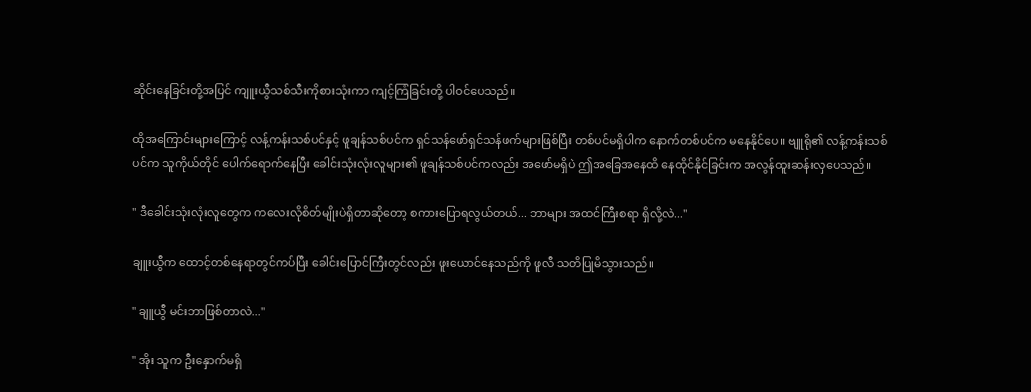ဆိုင်းနေခြင်းတို့အပြင် ကျူးယွီသစ်သီးကိုစားသုံးကာ ကျင့်ကြံခြင်းတို့ ပါဝင်ပေသည်။

ထိုအကြောင်းများကြောင့် လန့်ကန်းသစ်ပင်နှင့် ဖူချန်သစ်ပင်က ရှင်သန်ဖော်ရှင်သန်ဖက်များဖြစ်ပြီး တစ်ပင်မရှိပါက နောက်တစ်ပင်က မနေနိုင်ပေ။ ဗျူရို၏ လန့်ကန်းသစ်ပင်က သူကိုယ်တိုင် ပေါက်ရောက်နေပြီး ခေါင်းသုံးလုံးလူများ၏ ဖူချန်သစ်ပင်ကလည်း အဖော်မရှိပဲ ဤအခြေအနေထိ နေထိုင်နိုင်ခြင်းက အလွန်ထူးဆန်းလှပေသည်။

" ဒီခေါင်းသုံးလုံးလူတွေက ကလေးလိုစိတ်မျိုးပဲရှိတာ‌ဆိုတော့ စကားပြောရလွယ်တယ်... ဘာများ အထင်ကြီးစရာ ရှိလို့လဲ..."

ချူးယွီက ထောင့်တစ်နေရာတွင်ကပ်ပြီး ခေါင်းပြောင်ကြီးတွင်လည်း ဖူးယောင်နေသည်ကို ဖူလီ သတိပြုမိသွားသည်။

" ချူယွီ မင်းဘာဖြစ်တာလဲ..."

" အိုး သူက ဦးနှောက်မရှိ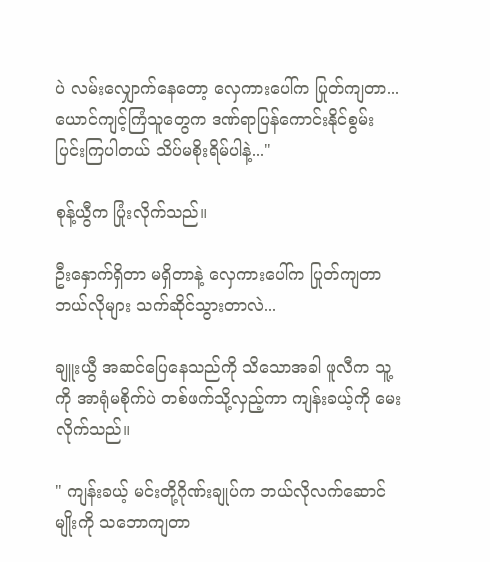ပဲ လမ်းလျှောက်နေတော့ လှေကားပေါ်က ပြုတ်ကျတာ... ယောင်ကျင့်ကြံသူတွေက ဒဏ်ရာပြန်ကောင်းနိုင်စွမ်း ပြင်းကြပါတယ် သိပ်မစိုးရိမ်ပါနဲ့..."

စုန့်ယွီက ပြုံးလိုက်သည်။

ဦးနှောက်ရှိတာ မရှိတာနဲ့ လှေကားပေါ်က ပြုတ်ကျတာ ဘယ်လိုများ သက်ဆိုင်သွားတာလဲ...

ချူးယွီ အဆင်ပြေနေသည်ကို သိသောအခါ ဖူလီက သူ့ကို အာရုံမစိုက်ပဲ တစ်ဖက်သို့လှည့်ကာ ကျန်းခယ့်ကို မေးလိုက်သည်။

" ကျန်းခယ့် မင်းတို့ဂိုဏ်းချုပ်က ဘယ်လိုလက်ဆောင်မျိုးကို သဘောကျတာ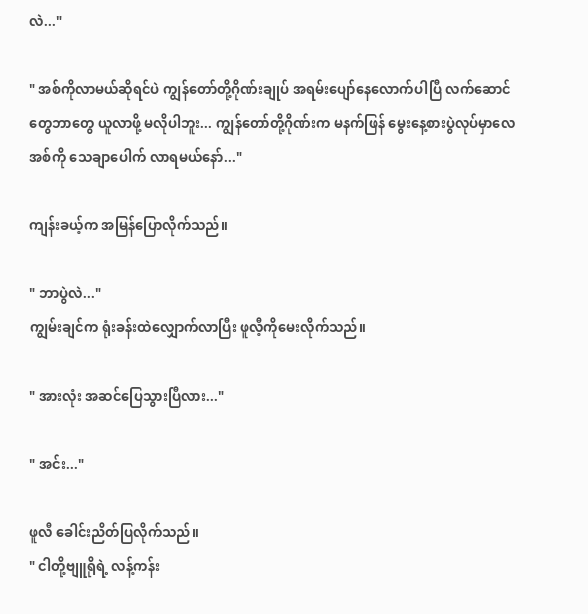လဲ..."

" အစ်ကိုလာမယ်ဆိုရင်ပဲ ကျွန်တော်တို့ဂိုဏ်းချုပ် အရမ်းပျော်နေလောက်ပါပြီ လက်ဆောင်တွေဘာတွေ ယူလာဖို့ မလိုပါဘူး... ကျွန်တော်တို့ဂိုဏ်းက မနက်ဖြန် မွေးနေ့စားပွဲလုပ်မှာလေ အစ်ကို သေချာပေါက် လာရမယ်နော်..."

ကျန်းခယ့်က အမြန်ပြောလိုက်သည်။

" ဘာပွဲလဲ..."
ကျွမ်းချင်က ရုံးခန်းထဲလျှောက်လာပြီး ဖူလီ့ကိုမေးလိုက်သည်။

" အားလုံး အဆင်ပြေသွားပြီလား..."

" အင်း..."

ဖူလီ ခေါင်းညိတ်ပြလိုက်သည်။
" ငါတို့ဗျူရိုရဲ့ လန့်ကန်း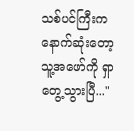သစ်ပင်ကြီးက နောက်ဆုံးတော့ သူ့အဖော်ကို ရှာတွေ့သွားပြီ..."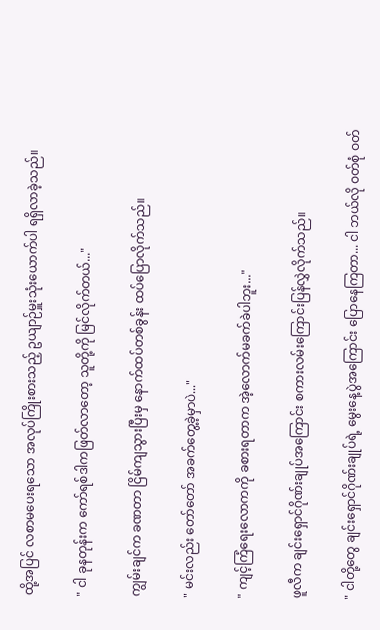ထို့အပြင် လစာမပေးရသော အလုပ်ကြိုးစားသည့် ဥယျာဉ်မှူးသုံးယောက်ပါ ရရှိလာခဲ့သည်။

" ငါ ခုနတုန်းက ကော်ရစ်ဒါကဖြတ်လာတော့ သူတို့ကို မြင်လိုက်တယ်..."

ကျွမ်းချင်က ခဏတာ ငြိမ်ကျသွားပြီးမှ နောက်ထပ်တစ်ခွန်း ထပ်ပြောလိုက်သည်။

" မင်းလည်း တော်တော် အခက်တွေ့ခဲ့မှာပဲ..."

" ကျင့်ကြံရေးလောကကို ခစားရတာက အဲ့လောက်မခက်ခဲပါဘူး..."

ဖူလီက ချင်းရှောင်ဂိုဏ်းချုပ်အကြောင်း စ‌ကားလမ်းကြောင်းပြန်လွှဲလိုက်သည်။

" ငါတို့တွေ ချင်းရှောင်ဂိုဏ်းချုပ်ရဲ့ မွေးနေ့ပွဲအကြောင်း ပြောနေကြတာ... ငါ ဘယ်လို ဝတ်စုံ ဝတ်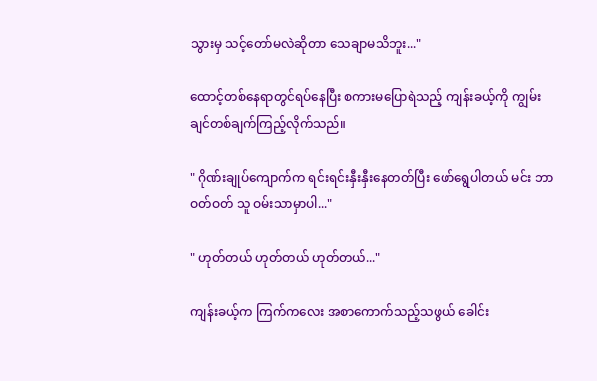သွားမှ သင့်တော်မလဲဆိုတာ သေချာမသိဘူး..."

ထောင့်တစ်နေရာတွင်ရပ်နေပြီး စကားမပြောရဲသည့် ကျန်းခယ့်ကို ကျွမ်းချင်တစ်ချက်ကြည့်လိုက်သည်။

" ဂိုဏ်းချုပ်ကျောက်က ရင်းရင်းနှီးနှီးနေတတ်ပြီး ဖော်ရွေပါတယ် မင်း ဘာဝတ်ဝတ် သူ ဝမ်းသာမှာပါ..."

" ဟုတ်တယ် ဟုတ်တယ် ဟုတ်တယ်..."

ကျန်းခယ့်က ကြက်ကလေး အစာကောက်သည့်သဖွယ် ခေါင်း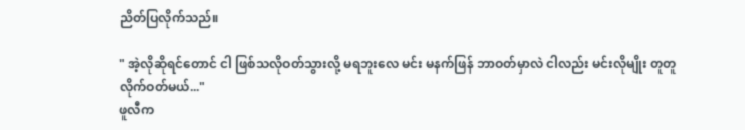ညိတ်ပြလိုက်သည်။

" အဲ့လိုဆိုရင်တောင် ငါ ဖြစ်သလိုဝတ်သွားလို့ မရဘူးလေ မင်း မနက်ဖြန် ဘာဝတ်မှာလဲ ငါလည်း မင်းလိုမျိုး တူတူလိုက်ဝတ်မယ်..."
ဖူလီက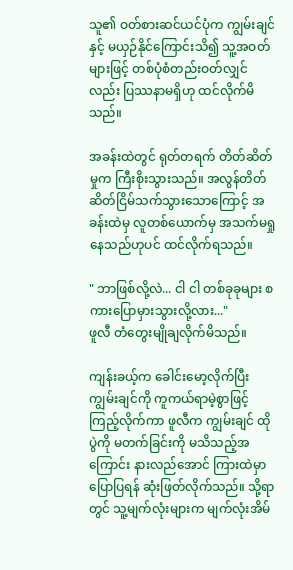သူ၏ ဝတ်စားဆင်ယင်ပုံက ကျွမ်းချင်နှင့် မယှဉ်နိုင်ကြောင်းသိ၍ သူ့အဝတ်များဖြင့် တစ်ပုံစံတည်းဝတ်လျှင်လည်း ပြဿနာမရှိဟု ထင်လိုက်မိသည်။

အခန်းထဲတွင် ရုတ်တရက် တိတ်ဆိတ်မှုက ကြီးစိုးသွားသည်။ အလွန်တိတ်ဆိတ်ငြိမ်သက်သွားသောကြောင့် အခန်းထဲမှ လူတစ်ယောက်မှ အသက်မရှုနေသည်ဟုပင် ထင်လိုက်ရသည်။

" ဘာဖြစ်လို့လဲ... ငါ ငါ တစ်ခုခုများ စကားပြောမှားသွားလို့လား..."
ဖူလီ တံတွေးမျိုချလိုက်မိသည်။

ကျန်းခယ့်က ခေါင်းမော့လိုက်ပြီး ကျွမ်းချင်ကို ကူကယ်ရာမဲ့စွာဖြင့် ကြည့်လိုက်ကာ ဖူလီက ကျွမ်းချင် ထိုပွဲကို မတက်ခြင်းကို မသိသည့်အကြောင်း နားလည်အောင် ကြားထဲမှာ ပြောပြရန် ဆုံးဖြတ်လိုက်သည်။ သို့ရာတွင် သူ့မျက်လုံးများက မျက်လုံးအိမ်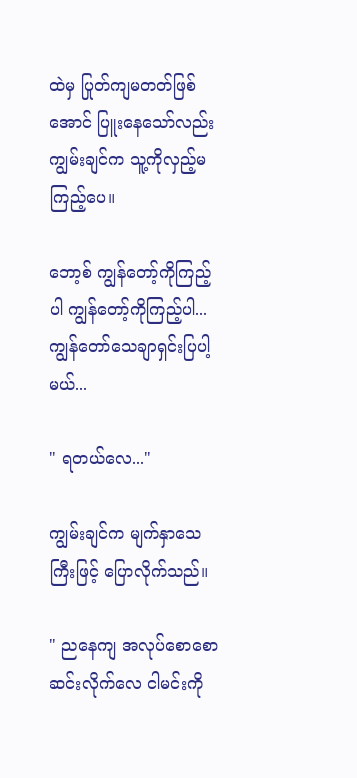ထဲမှ ပြုတ်ကျမတတ်ဖြစ်အောင် ပြူးနေသော်လည်း ကျွမ်းချင်က သူ့ကိုလှည့်မကြည့်ပေ။

ဘော့စ် ကျွန်‌တော့်ကိုကြည့်ပါ ကျွန်‌တော့်ကိုကြည့်ပါ... ကျွန်တော်သေချာရှင်းပြပါ့မယ်...

" ရတယ်လေ..."

ကျွမ်းချင်က မျက်နှာသေကြီးဖြင့် ပြောလိုက်သည်။

" ညနေကျ အလုပ်စောစောဆင်းလိုက်လေ ငါမင်းကို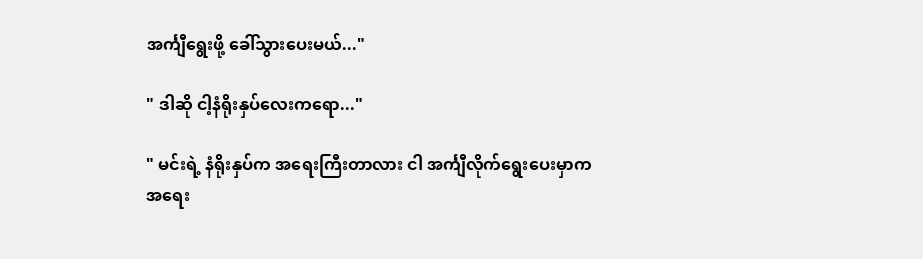အင်္ကျီရွေးဖို့ ခေါ်သွားပေးမယ်..."

" ဒါဆို ငါ့နံရိုးနှပ်လေးကရော..."

" မင်းရဲ့ နံရိုးနှပ်က အရေးကြီးတာလား ငါ အင်္ကျီလိုက်ရွေးပေးမှာက အရေး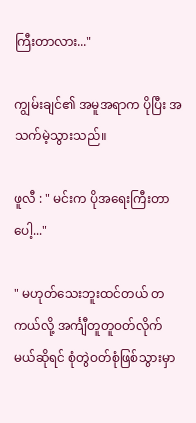ကြီးတာလား..."

ကျွမ်းချင်၏ အမူအရာက ပိုပြီး အသက်မဲ့သွားသည်။

ဖူလီ : " မင်းက ပိုအရေးကြီးတာပေါ့..."

" မဟုတ်သေးဘူးထင်တယ် တကယ်လို့ အင်္ကျီတူတူဝတ်လိုက်မယ်ဆိုရင် စုံတွဲဝတ်စုံဖြစ်သွားမှာ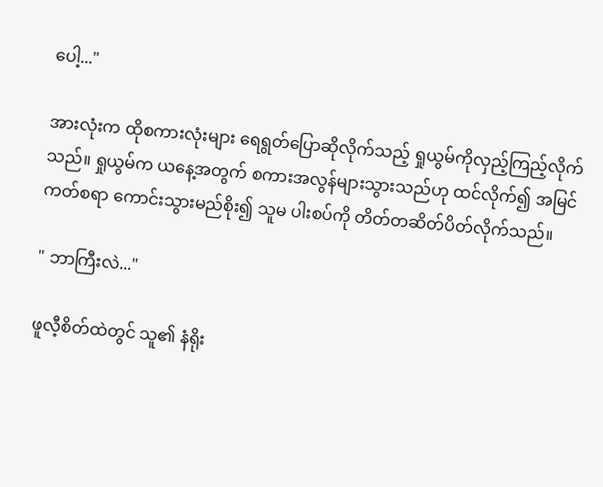ပေါ့..."

အားလုံးက ထိုစကားလုံးများ ရေရွတ်ပြောဆိုလိုက်သည့် ရှုယွမ်ကိုလှည့်ကြည့်လိုက်သည်။ ရှုယွမ်က ယနေ့အတွက် စကားအလွန်များသွားသည်ဟု ထင်လိုက်၍ အမြင်ကတ်စရာ ကောင်းသွားမည်စိုး၍ သူမ ပါးစပ်ကို တိတ်တဆိတ်ပိတ်လိုက်သည်။

" ဘာကြီးလဲ..."

ဖူလီ့စိတ်ထဲတွင် သူ၏ နံရိုး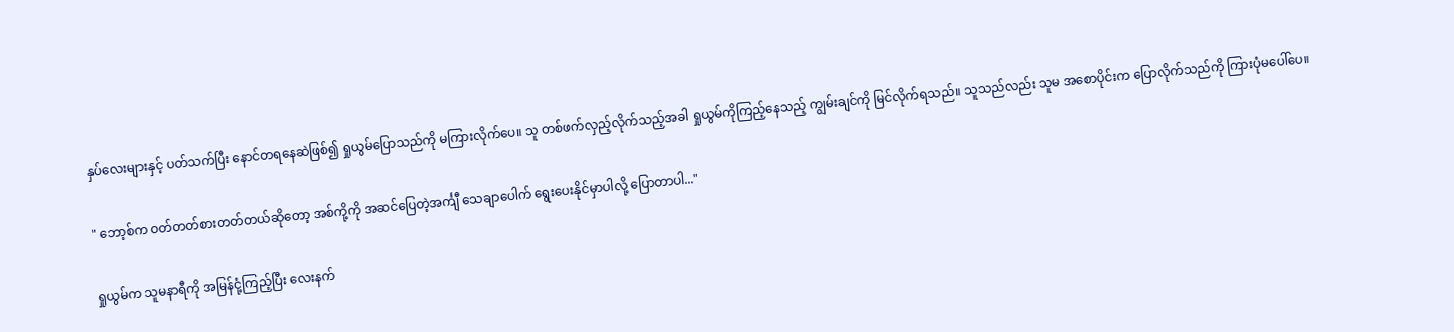နှပ်လေးများနှင့် ပတ်သက်ပြီး နောင်တရနေဆဲဖြစ်၍ ရှုယွမ်ပြောသည်ကို မကြားလိုက်ပေ။ သူ တစ်ဖက်လှည့်လိုက်သည့်အခါ ရှုယွမ်ကိုကြည့်နေသည့် ကျွမ်းချင်ကို မြင်လိုက်ရသည်။ သူသည်လည်း သူမ အစောပိုင်းက ပြောလိုက်သည်ကို ကြားပုံမပေါ်ပေ။

" ဘော့စ်က ဝတ်တတ်စားတတ်တယ်ဆိုတော့ အစ်ကို့ကို အဆင်ပြေတဲ့အင်္ကျီ သေချာပေါက် ရွေးပေးနိုင်မှာပါလို့ ပြောတာပါ..."

ရှုယွမ်က သူမနာရီကို အမြန်ငုံ့ကြည့်ပြီး လေးနက်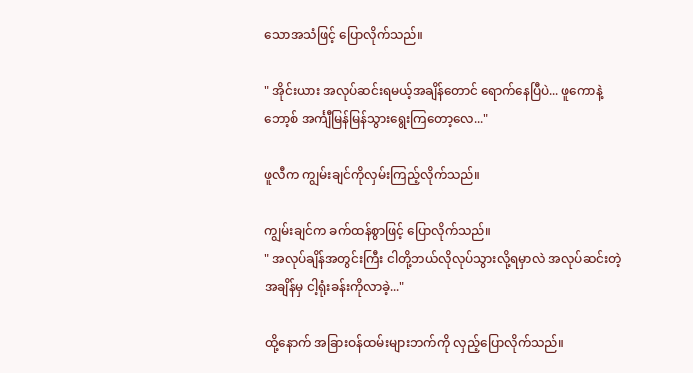သောအသံဖြင့် ပြောလိုက်သည်။

" အိုင်းယား အလုပ်ဆင်းရမယ့်အချိန်တောင် ရောက်နေပြီပဲ... ဖူကောနဲ့ဘော့စ် အင်္ကျီမြန်မြန်သွားရွေးကြတော့လေ..."

ဖူလီက ကျွမ်းချင်ကိုလှမ်းကြည့်လိုက်သည်။

ကျွမ်းချင်က ခက်ထန်စွာဖြင့် ပြောလိုက်သည်။
" အလုပ်ချိန်အတွင်းကြီး ငါတို့ဘယ်လိုလုပ်သွားလို့ရမှာလဲ အလုပ်ဆင်းတဲ့အချိန်မှ ငါ့ရုံးခန်းကိုလာခဲ့..."

ထို့နောက် အခြားဝန်ထမ်းများဘက်ကို လှည့်ပြောလိုက်သည်။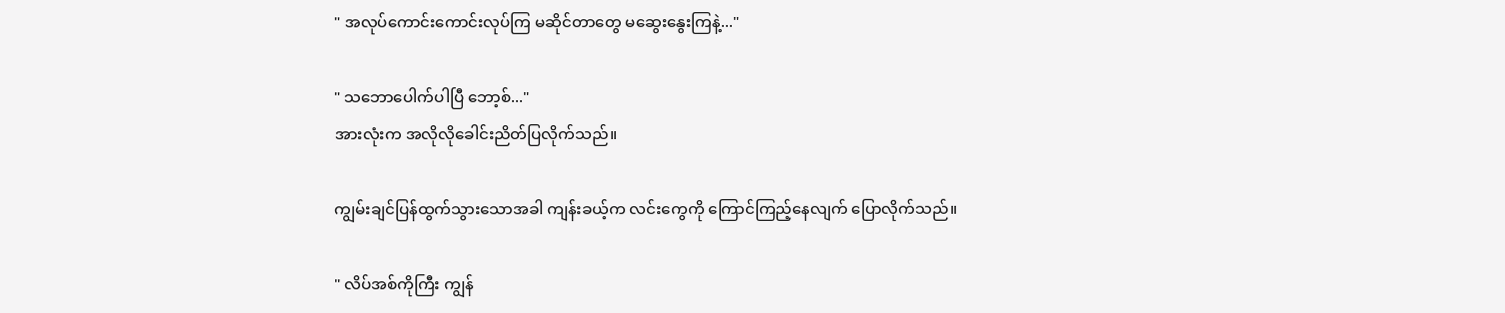" အလုပ်ကောင်းကောင်းလုပ်ကြ မဆိုင်တာတွေ မဆွေးနွေးကြနဲ့..."

" သဘောပေါက်ပါပြီ ဘော့စ်..."
အားလုံးက အလိုလိုခေါင်းညိတ်ပြလိုက်သည်။

ကျွမ်းချင်ပြန်ထွက်သွားသောအခါ ကျန်းခယ့်က လင်းကွေကို ကြောင်ကြည့်နေလျက် ပြောလိုက်သည်။

" လိပ်အစ်ကိုကြီး ကျွန်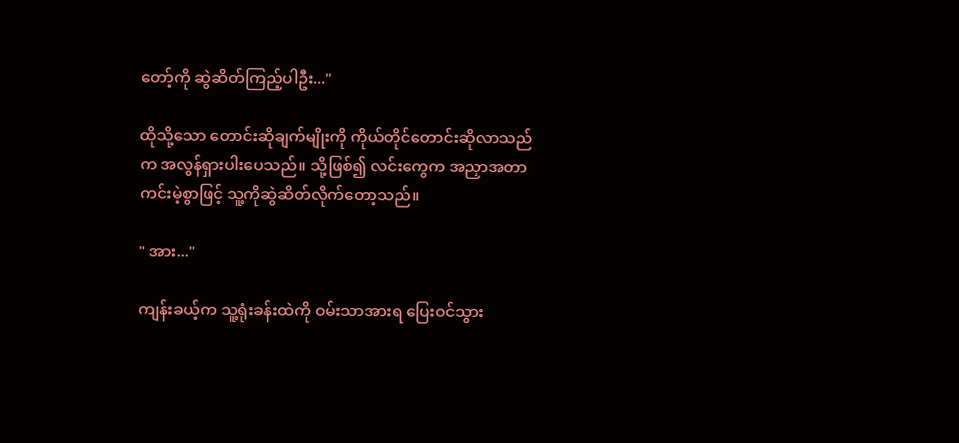တော့်ကို ဆွဲဆိတ်ကြည့်ပါဦး..."

ထိုသို့သော တောင်းဆိုချက်မျိုးကို ကိုယ်တိုင်တောင်းဆိုလာသည်က အလွန်ရှားပါးပေသည်။ သို့ဖြစ်၍ လင်းကွေက အညှာအတာကင်းမဲ့စွာဖြင့် သူ့ကိုဆွဲဆိတ်လိုက်တော့သည်။

" အား..."

ကျန်းခယ့်က သူ့ရုံးခန်းထဲကို ဝမ်းသာအားရ ပြေးဝင်သွား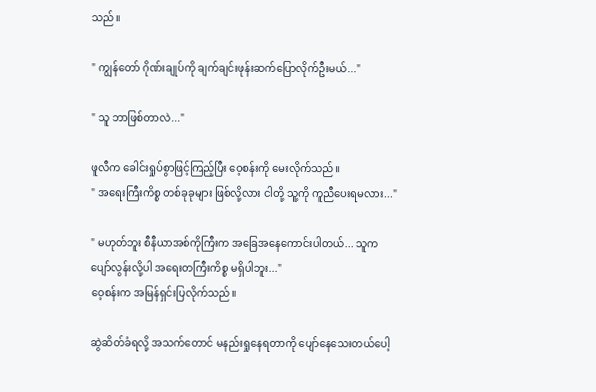သည်။

" ကျွန်တော် ဂိုဏ်းချုပ်ကို ချက်ချင်းဖုန်း‌ဆက်ပြောလိုက်ဦးမယ်..."

" သူ ဘာဖြစ်တာလဲ..."

ဖူလီက ခေါင်းရှုပ်စွာဖြင့်ကြည့်ပြီး ဝေ့စန်းကို မေးလိုက်သည်။
" အရေးကြီးကိစ္စ တစ်ခုခုများ ဖြစ်လို့လား ငါတို့ သူ့ကို ကူညီပေးရမလား..."

" မဟုတ်ဘူး စီနီယာအစ်ကိုကြီးက အခြေအနေကောင်းပါတယ်... သူက ပျော်လွန်းလို့ပါ အရေးတကြီးကိစ္စ မရှိပါဘူး..."
ဝေ့စန်းက အမြန်ရှင်းပြလိုက်သည်။

ဆွဲဆိတ်ခံရလို့ အသက်တောင် မနည်းရှုနေရတာကို ပျော်နေသေးတယ်ပေါ့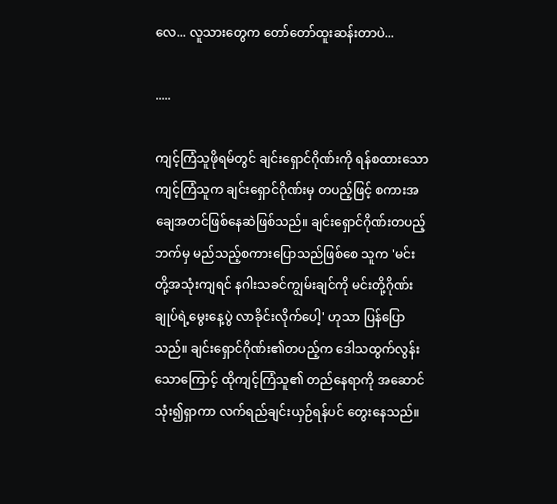လေ... လူသားတွေက တော်တော်ထူးဆန်းတာပဲ...

.....

ကျင့်ကြံသူဖိုရမ်တွင် ချင်းရှောင်ဂိုဏ်းကို ရန်စထားသော ကျင့်ကြံသူက ချင်းရှောင်ဂိုဏ်းမှ တပည့်ဖြင့် စကားအချေအတင်ဖြစ်နေဆဲဖြစ်သည်။ ချင်းရှောင်ဂိုဏ်းတပည့်ဘက်မှ မည်သည့်စကားပြောသည်ဖြစ်စေ သူက 'မင်းတို့အသုံးကျရင် နဂါးသခင်ကျွမ်းချင်ကို မင်းတို့ဂိုဏ်းချုပ်ရဲ့မွေးနေ့ပွဲ လာခိုင်းလိုက်ပေါ့' ဟုသာ ပြန်ပြောသည်။ ချင်းရှောင်ဂိုဏ်း၏တပည့်က ဒေါသထွက်လွန်းသောကြောင့် ထိုကျင့်ကြံသူ၏ တည်နေရာကို အဆောင်သုံး၍ရှာကာ လက်ရည်ချင်းယှဉ်ရန်ပင် တွေးနေသည်။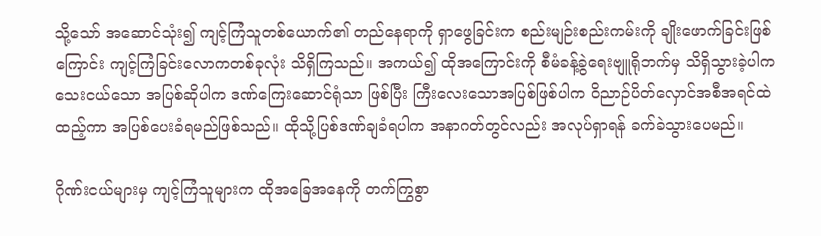သို့သော် အဆောင်သုံး၍ ကျင့်ကြံသူတစ်ယောက်၏ တည်နေရာကို ရှာဖွေခြင်းက စည်းမျဉ်းစည်းကမ်းကို ချိုးဖောက်ခြင်းဖြစ်ကြောင်း ကျင့်ကြံခြင်းလောကတစ်ခုလုံး သိရှိကြသည်။ အကယ်၍ ထိုအကြောင်းကို စီမံခန့်ခွဲရေးဗျူရိုဘက်မှ သိရှိသွားခဲ့ပါက သေးငယ်သော အပြစ်ဆိုပါက ဒဏ်ကြေးဆောင်ရုံသာ ဖြစ်ပြီး ကြီးလေးသောအပြစ်ဖြစ်ပါက ဝိညာဉ်ပိတ်လှောင်အစီအရင်ထဲထည့်ကာ အပြစ်ပေးခံရမည်ဖြစ်သည်။ ထိုသို့ပြစ်‌‌ဒဏ်ချခံရပါက အနာဂတ်တွင်လည်း အလုပ်ရှာရန် ခက်ခဲသွားပေမည်။

ဂိုဏ်းငယ်များမှ ကျင့်ကြံသူများက ထိုအခြေအနေကို တက်ကြွစွာ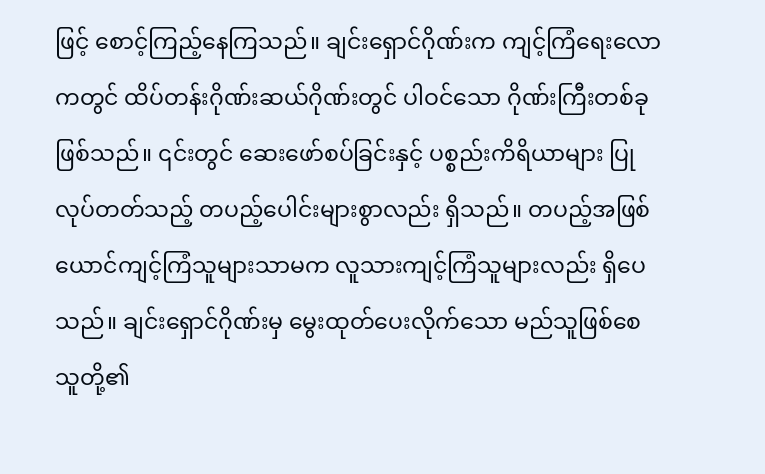ဖြင့် စောင့်ကြည့်နေကြသည်။ ချင်းရှောင်ဂိုဏ်းက ကျင့်ကြံရေးလောကတွင် ထိပ်တန်းဂိုဏ်းဆယ်ဂိုဏ်းတွင် ပါဝင်သော ဂိုဏ်းကြီးတစ်ခု ဖြစ်သည်။ ၎င်းတွင် ဆေးဖော်စပ်ခြင်းနှင့် ပစ္စည်းကိရိယာများ ပြုလုပ်တတ်သည့် တပည့်ပေါင်းများစွာလည်း ရှိသည်။ တပည့်အဖြစ် ယောင်ကျင့်ကြံသူများသာမက လူသားကျင့်ကြံသူများလည်း ရှိပေသည်။ ချင်းရှောင်ဂိုဏ်းမှ မွေးထုတ်ပေးလိုက်သော မည်သူဖြစ်စေ သူတို့၏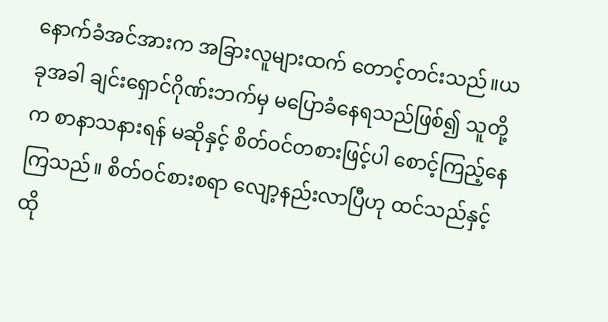နောက်ခံအင်အားက အခြားလူများထက် တောင့်တင်းသည်။ယခုအခါ ချင်းရှောင်ဂိုဏ်းဘက်မှ မပြောခံနေရသည်ဖြစ်၍ သူတို့က စာနာသနားရန် မဆိုနှင့် စိတ်ဝင်တစားဖြင့်ပါ စောင့်ကြည့်နေကြသည်။ စိတ်ဝင်စားစရာ လျော့နည်းလာပြီဟု ထင်သည်နှင့် ထို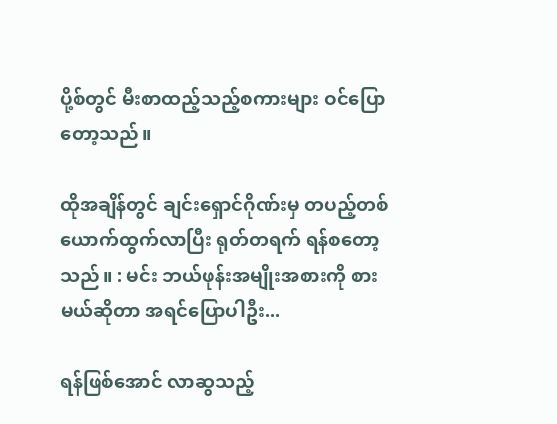ပို့စ်တွင် မီးစာထည့်သည့်စကားများ ဝင်ပြောတော့သည်။

ထိုအချိန်တွင် ချင်းရှောင်ဂိုဏ်းမှ တပည့်တစ်ယောက်ထွက်လာပြီး ရုတ်တရက် ရန်စတော့သည်။ : မင်း ဘယ်ဖုန်းအမျိုးအစားကို စားမယ်ဆိုတာ အရင်ပြောပါဦး...

ရန်ဖြစ်အောင် လာဆွသည့်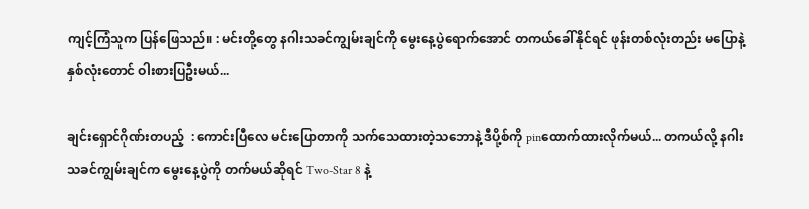ကျင့်ကြံသူက ပြန်ဖြေသည်။ : မင်းတို့တွေ နဂါးသခင်ကျွမ်းချင်ကို မွေးနေ့ပွဲရောက်အောင် တကယ်ခေါ်နိုင်ရင် ဖုန်းတစ်လုံးတည်း မပြောနဲ့ နှစ်လုံးတောင် ဝါးစားပြဦးမယ်...

ချင်းရှောင်ဂိုဏ်းတပည့်  : ကောင်းပြီလေ မင်းပြောတာကို သက်သေထားတဲ့သဘောနဲ့ ဒီပို့စ်ကို pinထောက်ထားလိုက်မယ်... တကယ်လို့ နဂါးသခင်ကျွမ်းချင်က မွေးနေ့ပွဲကို တက်မယ်ဆိုရင် Two-Star 8 နဲ့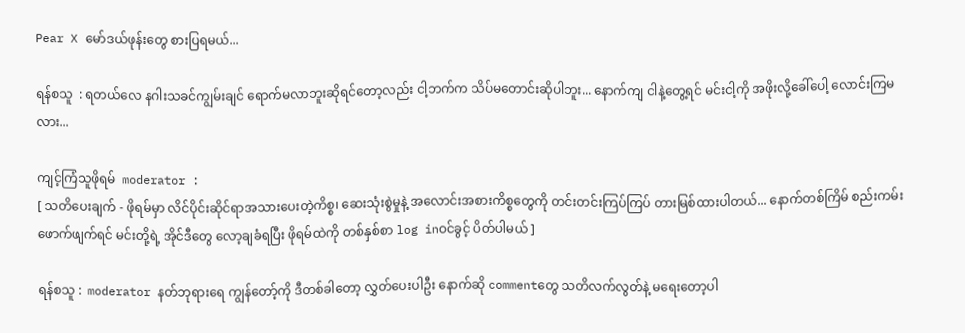Pear X မော်‌ဒယ်ဖုန်းတွေ စားပြရမယ်...

ရန်စသူ  : ရတယ်လေ နဂါးသခင်ကျွမ်းချင် ရောက်မလာဘူးဆိုရင်တော့လည်း ငါ့ဘက်က သိပ်မတောင်းဆိုပါဘူး... နောက်ကျ ငါနဲ့တွေ့ရင် မင်းငါ့ကို အဖိုးလို့ခေါ်ပေါ့ လောင်းကြမလား...

ကျင့်ကြံသူဖိုရမ်  moderator :
[ သတိပေးချက် - ဖိုရမ်မှာ လိင်ပိုင်းဆိုင်ရာအသားပေးတဲ့ကိစ္စ၊ ဆေးသုံးစွဲမှုနဲ့ အလောင်းအစားကိစ္စတွေကို တင်းတင်းကြပ်ကြပ် တားမြစ်ထားပါတယ်... နောက်တစ်ကြိမ် စည်းကမ်းဖောက်ဖျက်ရင် မင်းတို့ရဲ့ အိုင်ဒီတွေ လော့ချခံရပြီး ဖိုရမ်ထဲကို တစ်နှစ်စာ log inဝင်ခွင့် ပိတ်ပါမယ် ]

ရန်စသူ :  moderator နတ်ဘုရားရေ ကျွန်တော့်ကို ဒီတစ်ခါတော့ လွှတ်ပေးပါဦး နောက်ဆို commentတွေ သတိလက်လွတ်နဲ့ မရေးတော့ပါ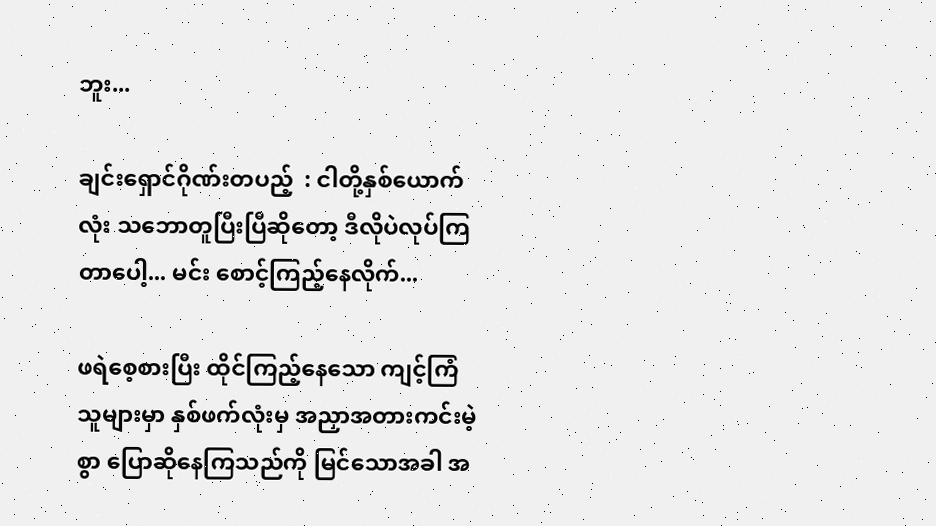ဘူး...

ချင်းရှောင်ဂိုဏ်းတပည့်  : ငါတို့နှစ်ယောက်လုံး သဘောတူပြီးပြီဆိုတော့ ‌ဒီလိုပဲလုပ်ကြတာပေါ့... မင်း စောင့်ကြည့်နေလိုက်...

ဖရဲစေ့စားပြီး ထိုင်ကြည့်နေသော ကျင့်ကြံသူများမှာ နှစ်ဖက်လုံးမှ အညှာအတားကင်းမဲ့စွာ ပြောဆိုနေကြသည်ကို မြင်သောအခါ အ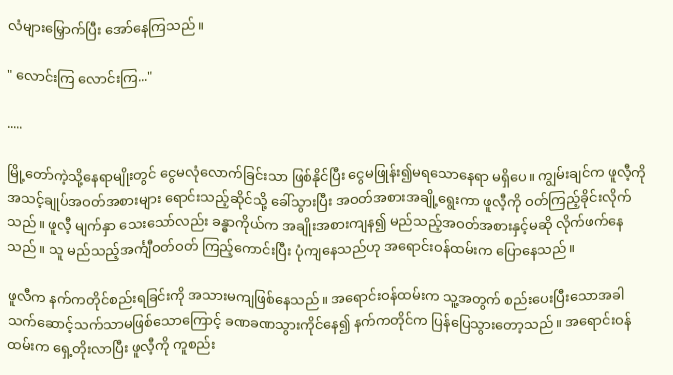လံများမြှောက်ပြီး အော်နေကြသည်။

" လောင်းကြ လောင်းကြ..."

.....

မြို့တော်ကဲ့သို့နေရာမျိုးတွင် ငွေမလုံလောက်ခြင်းသာ ဖြစ်နိုင်ပြီး ငွေမဖြုန်း၍မရသောနေရာ မရှိပေ။ ကျွမ်းချင်က ဖူလီ့ကို အသင့်ချုပ်အဝတ်အစားများ ရောင်းသည့်ဆိုင်သို့ ခေါ်သွားပြီး အဝတ်အစားအချို့ရွေးကာ ဖူလီ့ကို ဝတ်ကြည့်ခိုင်းလိုက်သည်။ ဖူလီ့ မျက်နှာ သေးသော်လည်း ခန္ဓာကိုယ်က အချိုးအစားကျန၍ မည်သည့်အဝတ်အစားနှင့်မဆို လိုက်ဖက်နေသည်။ သူ မည်သည့်အင်္ကျီဝတ်ဝတ် ကြည့်ကောင်းပြီး ပုံကျနေသည်ဟု အရောင်းဝန်ထမ်းက ပြောနေသည်။

ဖူလီက နက်ကတိုင်စည်းရခြင်းကို အသားမကျဖြစ်နေသည်။ အရောင်းဝန်ထမ်းက သူ့အတွက် စည်းပေးပြီးသောအခါ သက်ဆောင့်သက်သာမဖြစ်သောကြောင့် ခဏခဏသွားကိုင်နေ၍ နက်ကတိုင်က ပြန်ပြေသွားတော့သည်။ အရောင်းဝန်ထမ်းက ရှေ့တိုးလာပြီး ဖူလီ့ကို ကူစည်း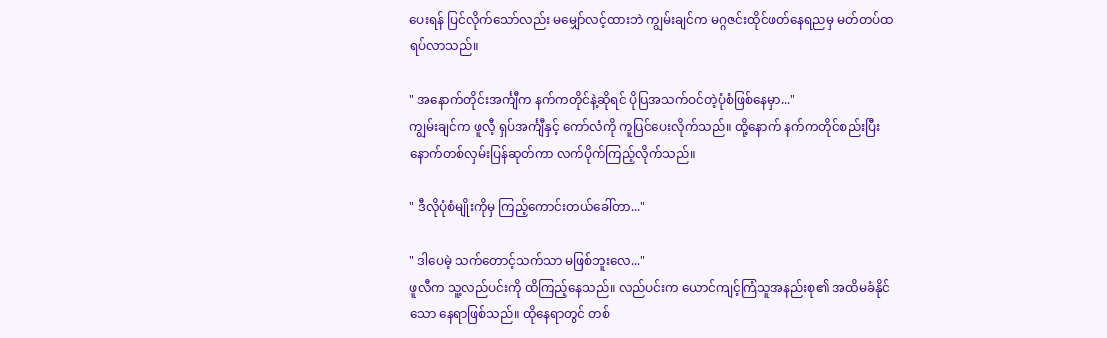ပေးရန် ပြင်လိုက်သော်လည်း မမျှော်လင့်ထားဘဲ ကျွမ်းချင်က မဂ္ဂဇင်းထိုင်ဖတ်နေရညမှ မတ်တပ်ထရပ်လာသည်။

" အနောက်တိုင်းအင်္ကျီက နက်ကတိုင်နဲ့ဆိုရင် ပိုပြအသက်ဝင်တဲ့ပုံစံဖြစ်နေမှာ..."
ကျွမ်းချင်က ဖူလီ့ ရှပ်အင်္ကျီနှင့် ကော်လံကို ကူပြင်ပေးလိုက်သည်။ ထို့နောက် နက်ကတိုင်စည်းပြီး နောက်တစ်လှမ်းပြန်ဆုတ်ကာ လက်ပိုက်ကြည့်လိုက်သည်။

" ဒီလိုပုံစံမျိုးကိုမှ ကြည့်ကောင်းတယ်ခေါ်တာ..."

" ဒါပေမဲ့ သက်တောင့်သက်သာ မဖြစ်ဘူးလေ..."
ဖူလီက သူ့လည်ပင်းကို ထိကြည့်နေသည်။ လည်ပင်းက ယောင်ကျင့်ကြံသူအနည်းစု၏ အထိမခံနိုင်သော နေရာဖြစ်သည်။ ထိုနေရာတွင် တစ်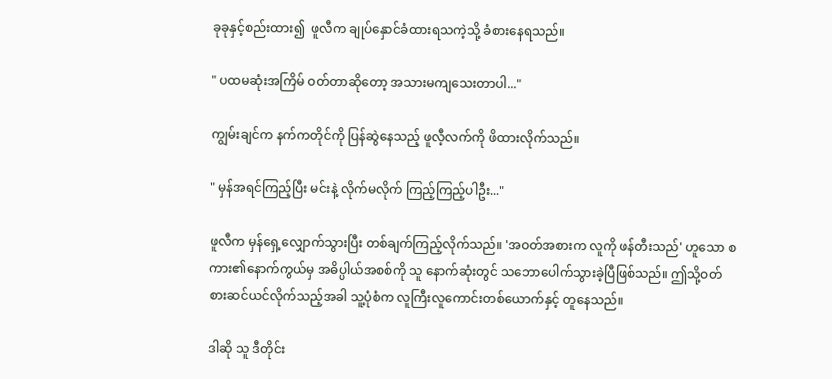ခုခုနှင့်စည်းထား၍  ဖူလီက ချုပ်နှောင်ခံထားရသကဲ့သို့ ခံစားနေရသည်။

" ပထမဆုံးအကြိမ် ဝတ်တာဆိုတော့ အသားမကျသေးတာပါ..."

ကျွမ်းချင်က နက်ကတိုင်ကို ပြန်ဆွဲနေသည့် ဖူလီ့လက်ကို ဖိထားလိုက်သည်။

" မှန်အရင်ကြည့်ပြီး မင်းနဲ့ လိုက်မလိုက် ကြည့်ကြည့်ပါဦး..."

ဖူလီက မှန်ရှေ့လျှောက်သွားပြီး တစ်ချက်ကြည့်လိုက်သည်။ 'အဝတ်အစားက လူကို ဖန်တီးသည်' ဟူသော စကား၏နောက်ကွယ်မှ အဓိပ္ပါယ်အစစ်ကို သူ နောက်ဆုံးတွင် သဘောပေါက်သွားခဲ့ပြီဖြစ်သည်။ ဤသို့ဝတ်စားဆင်ယင်လိုက်သည့်အခါ သူ့ပုံစံက လူကြီးလူကောင်းတစ်ယောက်နှင့် တူနေသည်။

ဒါဆို သူ ဒီတိုင်း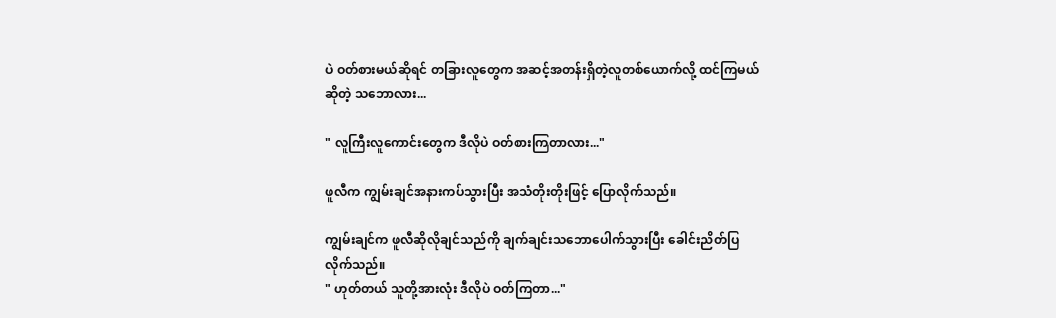ပဲ ဝတ်စားမယ်ဆိုရင် တခြားလူတွေက အဆင့်အတန်းရှိတဲ့လူတစ်ယောက်လို့ ထင်ကြမယ်ဆိုတဲ့ သဘောလား...

" လူကြီးလူကောင်းတွေက ဒီလိုပဲ ဝတ်စားကြတာလား..."

ဖူလီက ကျွမ်းချင်အနားကပ်သွားပြီး အသံတိုးတိုးဖြင့် ပြောလိုက်သည်။

ကျွမ်းချင်က ဖူလီဆိုလိုချင်သည်ကို ချက်ချင်းသဘောပေါက်သွားပြီး ခေါင်းညိတ်ပြလိုက်သည်။
" ဟုတ်တယ် သူတို့အားလုံး ဒီလိုပဲ ဝတ်ကြတာ..."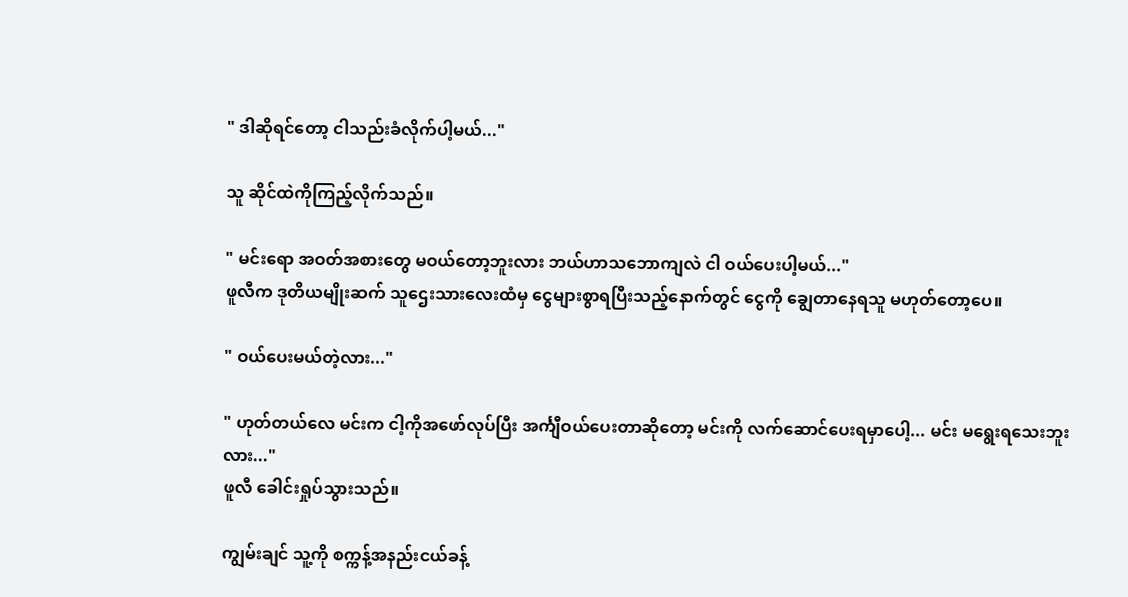" ဒါဆိုရင်တော့ ငါသည်းခံလိုက်ပါ့မယ်..."

သူ ဆိုင်ထဲကိုကြည့်လိုက်သည်။

" မင်းရော အဝတ်အစားတွေ မဝယ်တော့ဘူးလား ဘယ်ဟာသဘောကျလဲ ငါ ဝယ်ပေးပါ့မယ်..."
ဖူလီက ဒုတိယမျိုးဆက် သူဌေးသားလေးထံမှ ငွေများစွာရပြီးသည့်နောက်တွင် ငွေကို ချွေတာနေရသူ မဟုတ်တော့ပေ။

" ဝယ်ပေးမယ်တဲ့လား..."

" ဟုတ်တယ်လေ မင်းက ငါ့ကိုအဖော်လုပ်ပြီး အင်္ကျီဝယ်ပေးတာဆိုတော့ မင်းကို လက်ဆောင်ပေးရမှာပေါ့... မင်း မရွေးရသေးဘူးလား..."
ဖူလီ ခေါင်းရှုပ်သွားသည်။

ကျွမ်းချင် သူ့ကို စက္ကန့်အနည်းငယ်ခန့်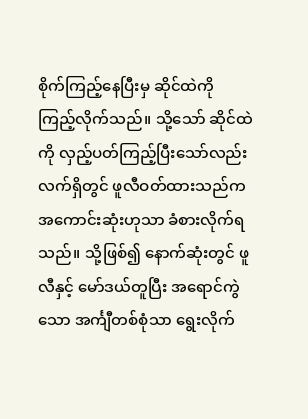စိုက်ကြည့်နေပြီးမှ ဆိုင်ထဲကို ကြည့်လိုက်သည်။ သို့သော် ဆိုင်ထဲကို လှည့်ပတ်ကြည့်ပြီးသော်လည်း လက်ရှိတွင် ဖူလီဝတ်ထားသည်က အကောင်းဆုံးဟုသာ ခံစားလိုက်ရသည်။ သို့ဖြစ်၍ နောက်ဆုံးတွင် ဖူလီနှင့် မော်ဒယ်တူပြီး အရောင်ကွဲသော အင်္ကျီတစ်စုံသာ ရွေးလိုက်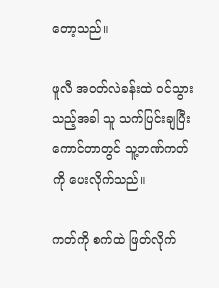တော့သည်။

ဖူလီ အဝတ်လဲခန်းထဲ ဝင်သွားသည့်အခါ သူ သက်ပြင်းချပြီး ကောင်တာတွင် သူ့ဘဏ်ကတ်ကို ပေးလိုက်သည်။

ကတ်ကို စက်ထဲ ဖြတ်လိုက်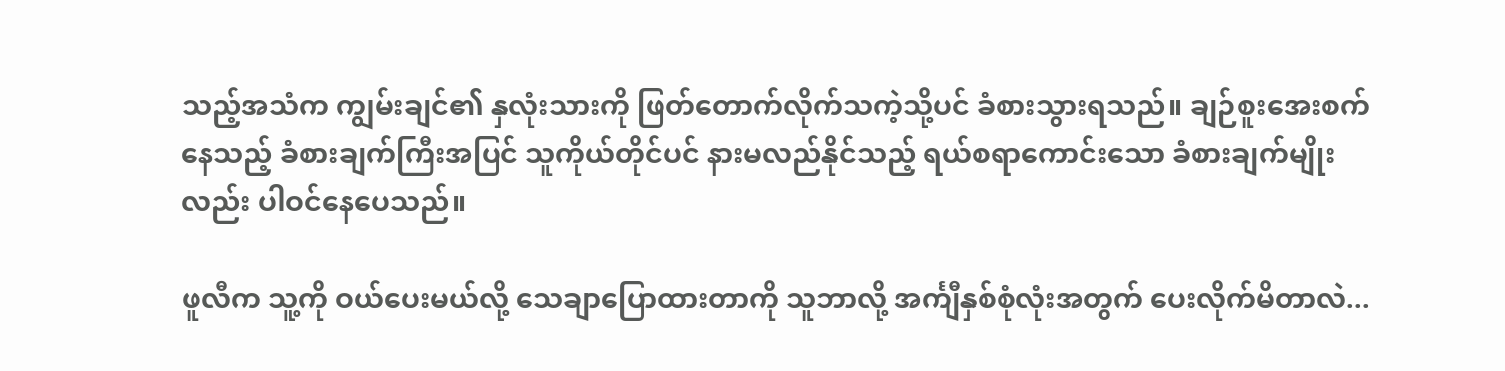သည့်အသံက ကျွမ်းချင်၏ နှလုံးသားကို ဖြတ်တောက်လိုက်သကဲ့သို့ပင် ခံစားသွားရသည်။ ချဉ်စူးအေးစက်နေသည့် ခံစားချက်ကြီးအပြင် သူကိုယ်တိုင်ပင် နားမလည်နိုင်သည့် ရယ်စရာကောင်းသော ခံစားချက်မျိုးလည်း ပါဝင်နေပေသည်။

ဖူလီက သူ့ကို ဝယ်ပေးမယ်လို့ သေချာပြောထားတာကို သူဘာလို့ အင်္ကျီနှစ်စုံလုံးအတွက် ပေးလိုက်မိတာလဲ...